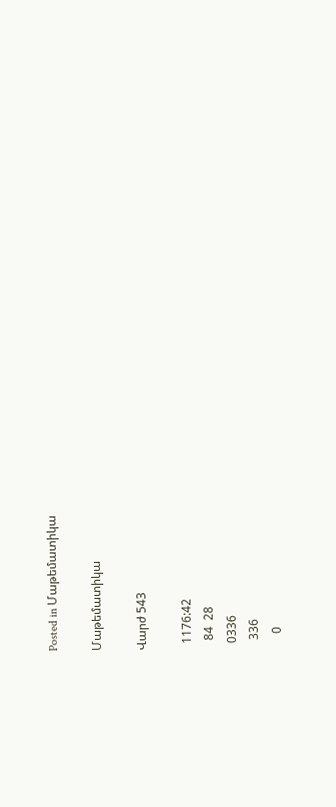Posted in Մաթեմատիկա

Մաթեմատիկա

Վարժ 543

  1176:42
   84  28
  0336
   336
     0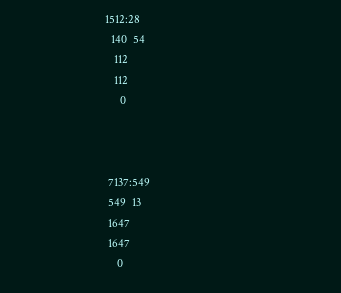1512:28
  140  54
   112
   112
     0



 7137:549
 549  13
 1647
 1647
    0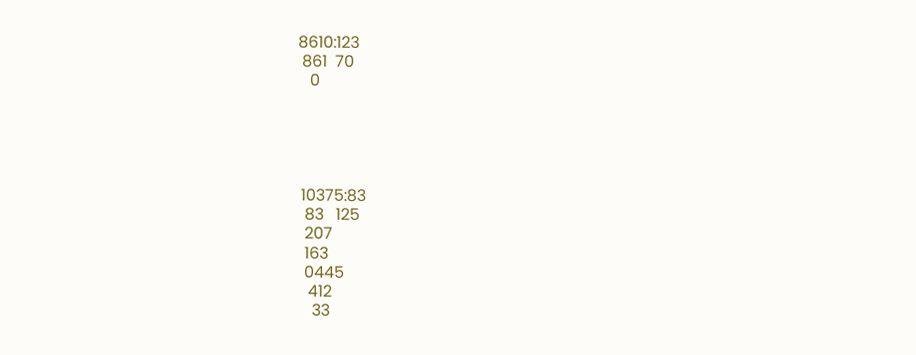8610:123
 861  70
   0





 10375:83
  83   125
  207
  163
  0445
   412
    33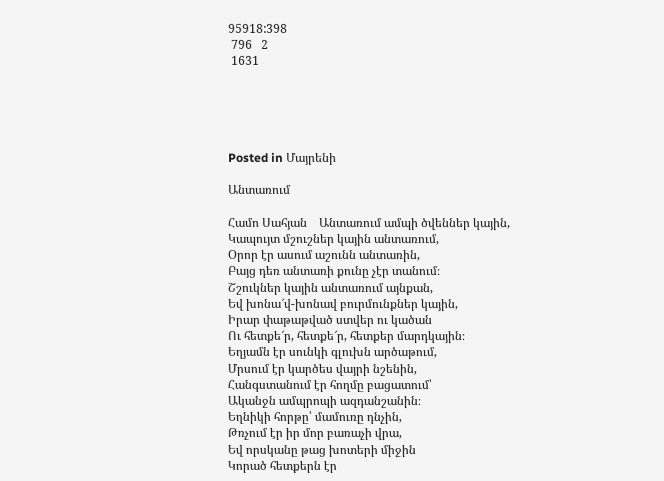95918:398
 796   2
 1631





Posted in Մայրենի

Անտառում

Համո Սահյան    Անտառում ամպի ծվեններ կային,
Կապույտ մշուշներ կային անտառում,
Օրոր էր ասում աշունն անտառին,
Բայց դեռ անտառի քունը չէր տանում։
Շշուկներ կային անտառում այնքան,
Եվ խոնա՜վ-խոնավ բուրմունքներ կային,
Իրար փաթաթված ստվեր ու կածան
Ու հետքե՜ր, հետքե՜ր, հետքեր մարդկային։
Եղյամն էր սունկի գլուխն արծաթում,
Մրսում էր կարծես վայրի նշենին,
Հանգստանում էր հողմը բացատում՝
Ականջն ամպրոպի ազդանշանին։
Եղնիկի հորթը՝ մամուռը դնչին,
Թռչում էր իր մոր բառաչի վրա,
Եվ որսկանը թաց խոտերի միջին
Կորած հետքերն էր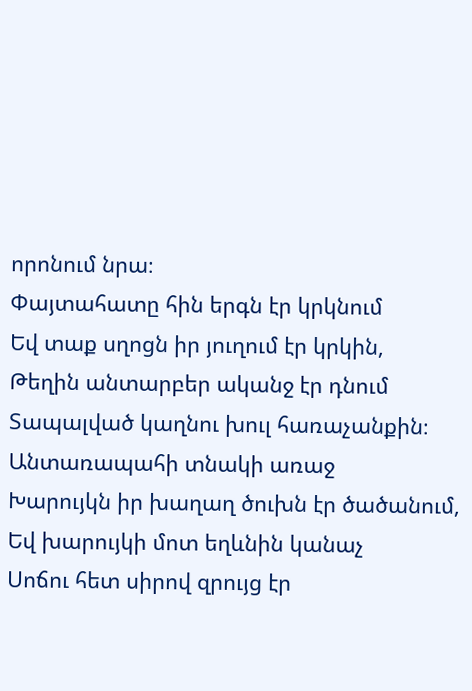որոնում նրա։
Փայտահատը հին երգն էր կրկնում
Եվ տաք սղոցն իր յուղում էր կրկին,
Թեղին անտարբեր ականջ էր դնում
Տապալված կաղնու խուլ հառաչանքին։
Անտառապահի տնակի առաջ
Խարույկն իր խաղաղ ծուխն էր ծածանում,
Եվ խարույկի մոտ եղևնին կանաչ
Սոճու հետ սիրով զրույց էր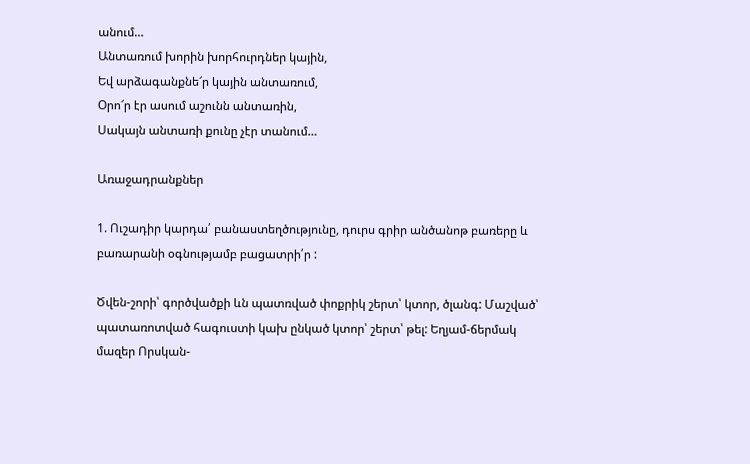անում…
Անտառում խորին խորհուրդներ կային,
Եվ արձագանքնե՜ր կային անտառում,
Օրո՜ր էր ասում աշունն անտառին,
Սակայն անտառի քունը չէր տանում…

Առաջադրանքներ

1. Ուշադիր կարդա՛ բանաստեղծությունը, դուրս գրիր անծանոթ բառերը և բառարանի օգնությամբ բացատրի՛ր :

Ծվեն-շորի՝ գործվածքի ևն պատռված փոքրիկ շերտ՝ կտոր, ծլանգ: Մաշված՝ պատառոտված հագուստի կախ ընկած կտոր՝ շերտ՝ թել: Եղյամ-ճերմակ մազեր Որսկան-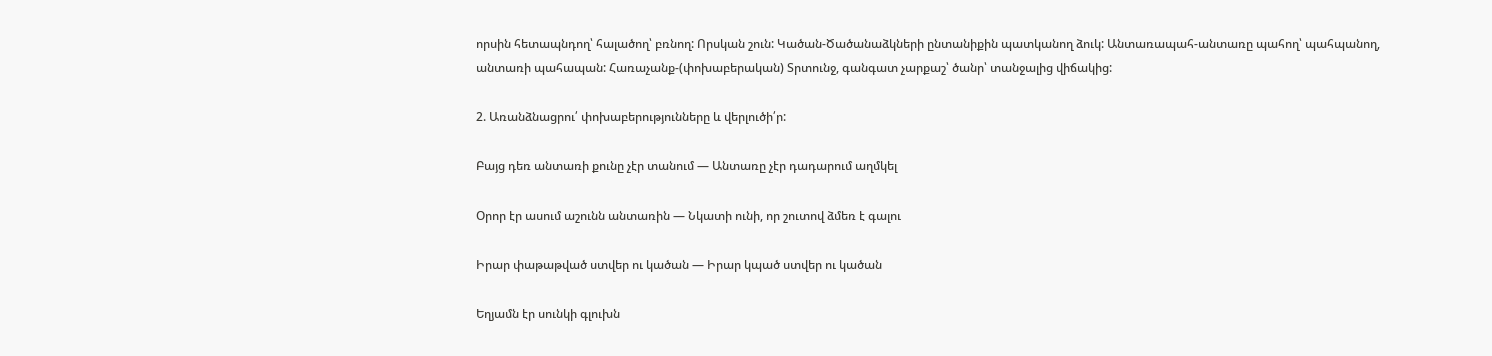որսին հետապնդող՝ հալածող՝ բռնող: Որսկան շուն: Կածան-Ծածանաձկների ընտանիքին պատկանող ձուկ: Անտառապահ-անտառը պահող՝ պահպանող, անտառի պահապան: Հառաչանք-(փոխաբերական) Տրտունջ, գանգատ չարքաշ՝ ծանր՝ տանջալից վիճակից:

2. Առանձնացրու՛ փոխաբերությունները և վերլուծի՛ր:

Բայց դեռ անտառի քունը չէր տանում — Անտառը չէր դադարում աղմկել

Օրոր էր ասում աշունն անտառին — Նկատի ունի, որ շուտով ձմեռ է գալու

Իրար փաթաթված ստվեր ու կածան — Իրար կպած ստվեր ու կածան

Եղյամն էր սունկի գլուխն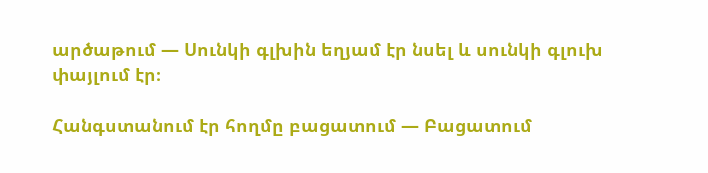արծաթում — Սունկի գլխին եղյամ էր նսել և սունկի գլուխ փայլում էր։

Հանգստանում էր հողմը բացատում — Բացատում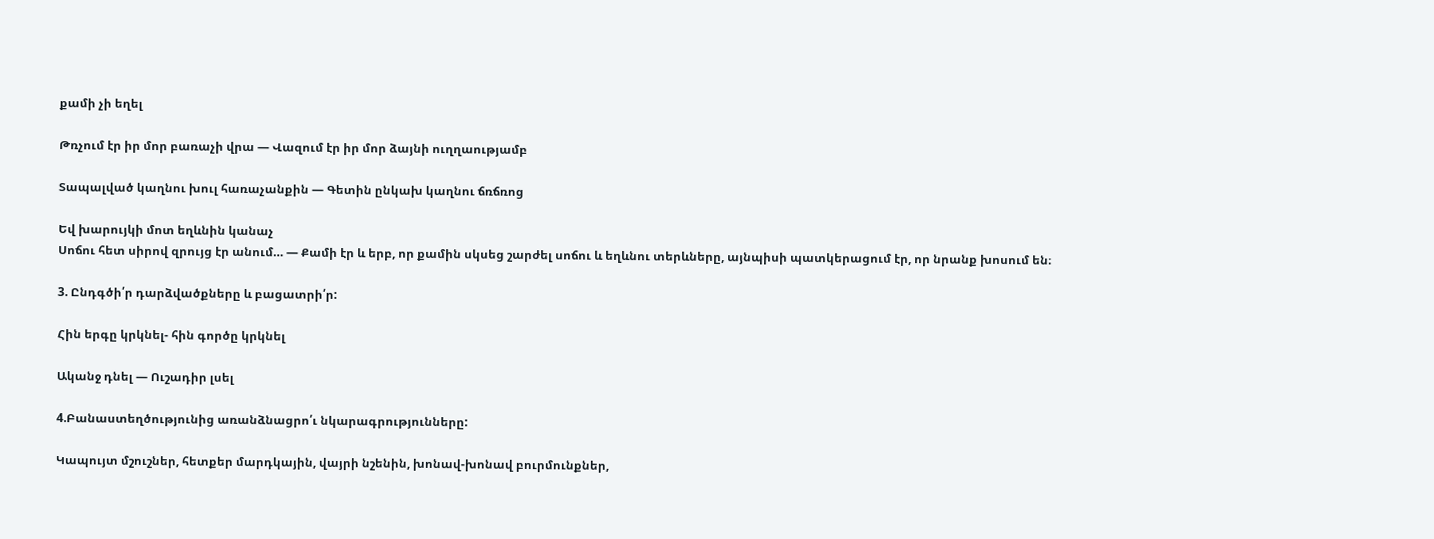քամի չի եղել

Թռչում էր իր մոր բառաչի վրա — Վազում էր իր մոր ձայնի ուղղաությամբ

Տապալված կաղնու խուլ հառաչանքին — Գետին ընկախ կաղնու ճռճռոց

Եվ խարույկի մոտ եղևնին կանաչ
Սոճու հետ սիրով զրույց էր անում… — Քամի էր և երբ, որ քամին սկսեց շարժել սոճու և եղևնու տերևները, այնպիսի պատկերացում էր, որ նրանք խոսում են։

3. Ընդգծի՛ր դարձվածքները և բացատրի՛ր:

Հին երգը կրկնել- հին գործը կրկնել

Ականջ դնել — Ուշադիր լսել

4.Բանաստեղծությունից առանձնացրո՛ւ նկարագրությունները:

Կապույտ մշուշներ, հետքեր մարդկային, վայրի նշենին, խոնավ-խոնավ բուրմունքներ,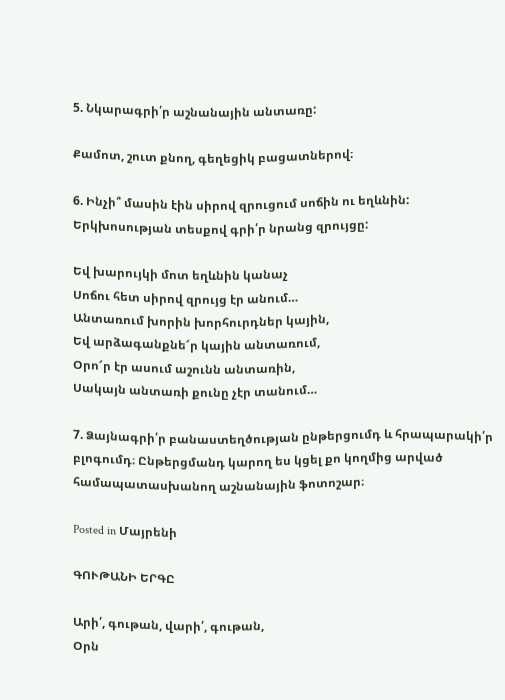5. Նկարագրի՛ր աշնանային անտառը:

Քամոտ, շուտ քնող, գեղեցիկ բացատներով։

6. Ինչի՞ մասին էին սիրով զրուցում սոճին ու եղևնին: Երկխոսության տեսքով գրի՛ր նրանց զրույցը:

Եվ խարույկի մոտ եղևնին կանաչ
Սոճու հետ սիրով զրույց էր անում…
Անտառում խորին խորհուրդներ կային,
Եվ արձագանքնե՜ր կային անտառում,
Օրո՜ր էր ասում աշունն անտառին,
Սակայն անտառի քունը չէր տանում…

7. Ձայնագրի՛ր բանաստեղծության ընթերցումդ և հրապարակի՛ր բլոգումդ։ Ընթերցմանդ կարող ես կցել քո կողմից արված համապատասխանող աշնանային ֆոտոշար։

Posted in Մայրենի

ԳՈՒԹԱՆԻ ԵՐԳԸ

Արի՛, գութան, վարի՛, գութան,
Օրն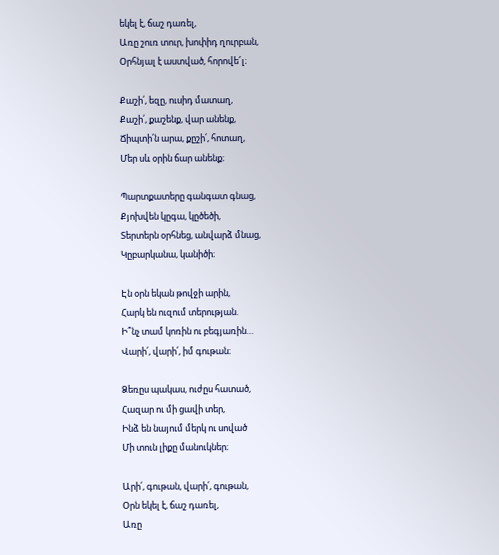եկել է, ճաշ դառել,
Առը շուռ տուր, խոփիդ ղուրբան,
Օրհնյալ է աստված, հորովե՜լ։

Քաշի՛, եզը, ուսիդ մատաղ,
Քաշի՛, քաշենք, վար անենք,
Ճիպտի՛ն արա, քըշի՛, հոտաղ,
Մեր սև օրին ճար անենք։

Պարտքատերը գանգատ գնաց,
Քյոխվեն կըգա, կըծեծի,
Տերտերն օրհնեց, անվարձ մնաց,
Կըբարկանա, կանիծի։

Էն օրն եկան թովջի արին,
Հարկ են ուզում տերության.
Ի՞նչ տամ կոռին ու բեգյառին…
Վարի՛, վարի՛, իմ գութան։

Ձեռըս պակաս, ուժըս հատած,
Հազար ու մի ցավի տեր,
Ինձ են նայում մերկ ու սոված
Մի տուն լիքը մանուկներ։

Արի՛, գութան, վարի՛, գութան,
Օրն եկել է, ճաշ դառել,
Առը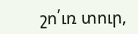շո՛ւռ տուր,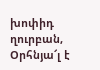խոփիդ ղուրբան,
Օրհնյա՜լ է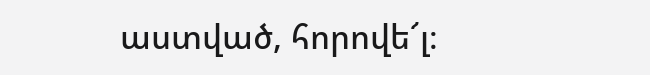աստված, հորովե՜լ։